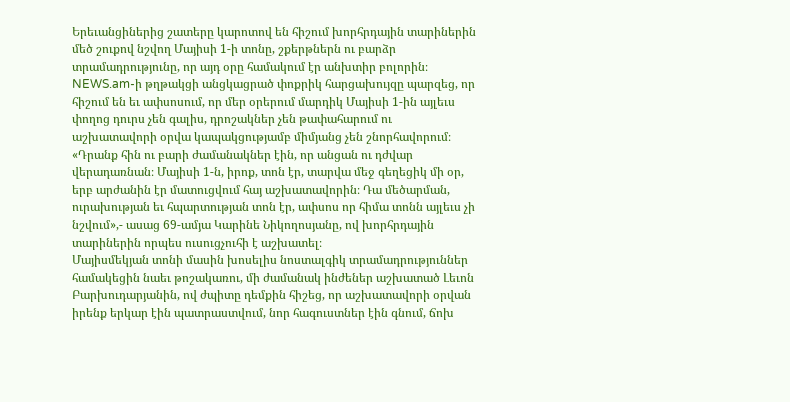Երեւանցիներից շատերը կարոտով են հիշում խորհրդային տարիներին մեծ շուքով նշվող Մայիսի 1-ի տոնը, շքերթներն ու բարձր տրամադրությունը, որ այդ օրը համակում էր անխտիր բոլորին։ NEWS.am-ի թղթակցի անցկացրած փոքրիկ հարցախույզը պարզեց, որ հիշում են եւ ափսոսում, որ մեր օրերում մարդիկ Մայիսի 1-ին այլեւս փողոց դուրս չեն գալիս, դրոշակներ չեն թափահարում ու աշխատավորի օրվա կապակցությամբ միմյանց չեն շնորհավորում։
«Դրանք հին ու բարի ժամանակներ էին, որ անցան ու դժվար վերադառնան։ Մայիսի 1-ն, իրոք, տոն էր, տարվա մեջ գեղեցիկ մի օր, երբ արժանին էր մատուցվում հայ աշխատավորին։ Դա մեծարման, ուրախության եւ հպարտության տոն էր, ափսոս որ հիմա տոնն այլեւս չի նշվում»,- ասաց 69-ամյա Կարինե Նիկողոսյանը, ով խորհրդային տարիներին որպես ուսուցչուհի է աշխատել։
Մայիսմեկյան տոնի մասին խոսելիս նոստալգիկ տրամադրություններ համակեցին նաեւ թոշակառու, մի ժամանակ ինժեներ աշխատած Լեւոն Բարխուդարյանին, ով ժպիտը դեմքին հիշեց, որ աշխատավորի օրվան իրենք երկար էին պատրաստվում, նոր հագուստներ էին գնում, ճոխ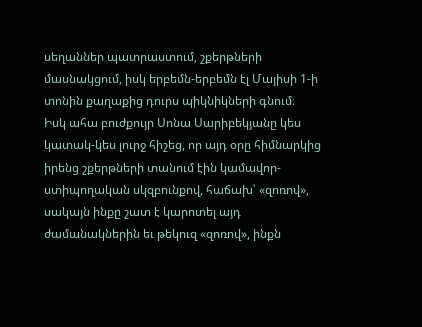սեղաններ պատրաստում, շքերթների մասնակցում, իսկ երբեմն-երբեմն էլ Մայիսի 1-ի տոնին քաղաքից դուրս պիկնիկների գնում։
Իսկ ահա բուժքույր Սոնա Սարիբեկյանը կես կատակ-կես լուրջ հիշեց, որ այդ օրը հիմնարկից իրենց շքերթների տանում էին կամավոր-ստիպողական սկզբունքով, հաճախ՝ «զոռով», սակայն ինքը շատ է կարոտել այդ ժամանակներին եւ թեկուզ «զոռով», ինքն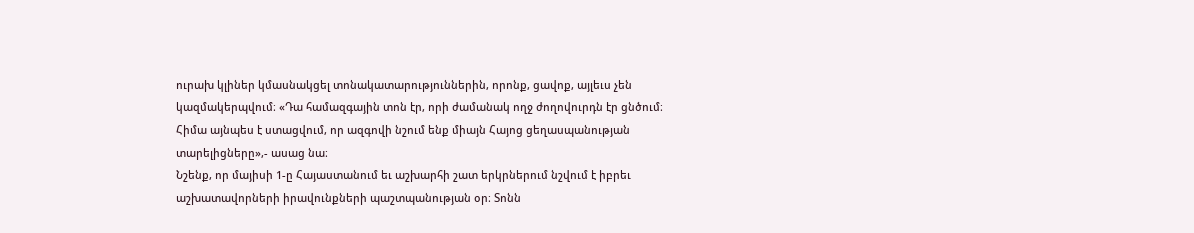ուրախ կլիներ կմասնակցել տոնակատարություններին, որոնք, ցավոք, այլեւս չեն կազմակերպվում։ «Դա համազգային տոն էր, որի ժամանակ ողջ ժողովուրդն էր ցնծում։ Հիմա այնպես է ստացվում, որ ազգովի նշում ենք միայն Հայոց ցեղասպանության տարելիցները»,- ասաց նա։
Նշենք, որ մայիսի 1-ը Հայաստանում եւ աշխարհի շատ երկրներում նշվում է իբրեւ աշխատավորների իրավունքների պաշտպանության օր։ Տոնն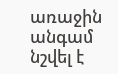առաջին անգամ նշվել է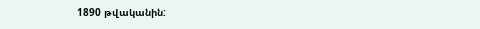1890 թվականին: